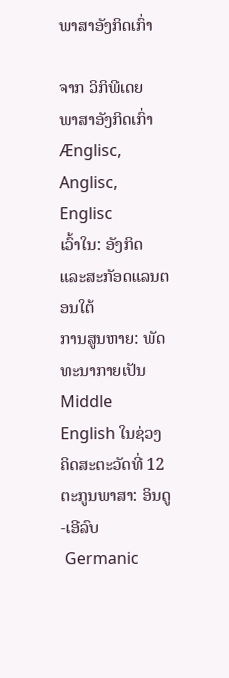ພາສາອັງກິດເກົ່າ

ຈາກ ວິກິພີເດຍ
ພາສາອັງກິດເກົ່າ
Ænglisc, Anglisc, Englisc
ເວົ້າໃນ: ອັງກິດ ແລະສະກັອດແລນຕອນໃຕ້
ການສູນຫາຍ: ພັດທະນາກາຍເປັນ Middle English ໃນຊ່ວງ ຄິດສະຕະວັດທີ່ 12
ຕະກູນພາສາ: ອິນດູ-ເອີລົບ
 Germanic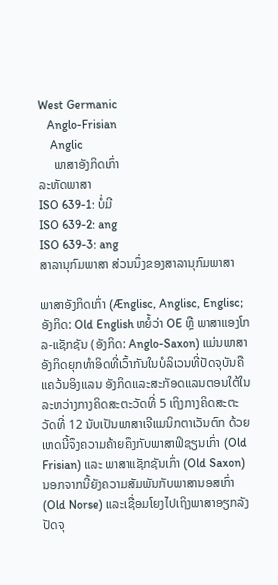West Germanic
   Anglo-Frisian
    Anglic
     ພາສາອັງກິດເກົ່າ
ລະຫັດພາສາ
ISO 639-1: ບໍ່ມີ
ISO 639-2: ang
ISO 639-3: ang
ສາລານຸກົມພາສາ ສ່ວນນຶ່ງຂອງສາລານຸກົມພາສາ

ພາສາອັງກິດເກົ່າ (Ænglisc, Anglisc, Englisc; ອັງກິດ: Old English ຫຍໍ້ວ່າ OE ຫຼື ພາສາແອງໂກລ-ແຊັກຊັນ (ອັງກິດ: Anglo-Saxon) ແມ່ນພາສາອັງກິດຍຸກທຳອິດທີ່ເວົ້າກັນໃນບໍລິເວນທີ່ປັດຈຸບັນຄືແຄວ້ນອິງແລນ ອັງກິດແລະສະກັອດແລນຕອນໃຕ້ໃນລະຫວ່າງກາງຄິດສະຕະວັດທີ່ 5 ເຖິງກາງຄິດສະຕະວັດທີ່ 12 ນັບເປັນພາສາເຈີແມນິກຕາເວັນຕົກ ດ້ວຍເຫດນີ້ຈຶງຄວາມຄ້າຍຄຶງກັບພາສາຟິຊຽນເກົ່າ (Old Frisian) ແລະ ພາສາແຊັກຊັນເກົ່າ (Old Saxon) ນອກຈາກນີ້ຍັງຄວາມສັມພັນກັບພາສານອສເກົ່າ(Old Norse) ແລະເຊື່ອມໂຍງໄປເຖິງພາສາອຽກລັງປັດຈຸ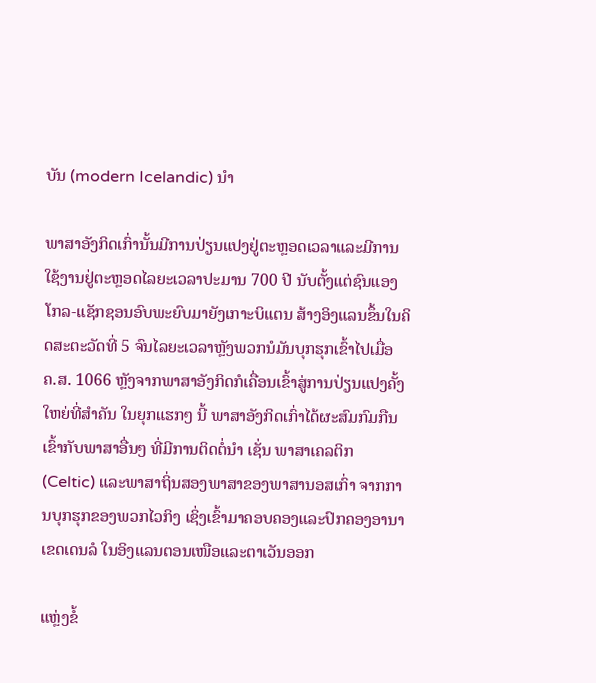ບັນ (modern Icelandic) ນຳ

ພາສາອັງກິດເກົ່ານັ້ນມີການປ່ຽນແປງຢູ່ຕະຫຼອດເວລາແລະມີການໃຊ້ງານຢູ່ຕະຫຼອດໄລຍະເວລາປະມານ 700 ປີ ນັບຕັ້ງແຕ່ຊົນແອງໂກລ-ແຊັກຊອນອົບພະຍົບມາຍັງເກາະບິແຕນ ສ້າງອິງແລນຂຶ້ນໃນຄິດສະຕະວັດທີ່ 5 ຈົນໄລຍະເວລາຫຼັງພວກນໍມັນບຸກຮຸກເຂົ້າໄປເມື່ອ ຄ.ສ. 1066 ຫຼັງຈາກພາສາອັງກິດກໍເຄື່ອນເຂົ້າສູ່ການປ່ຽນແປງຄັ້ງໃຫຍ່ທີ່ສຳຄັນ ໃນຍຸກແຮກໆ ນີ້ ພາສາອັງກິດເກົ່າໄດ້ຜະສົມກົມກືນເຂົ້າກັບພາສາອື່ນໆ ທີ່ມີການຕິດຕໍ່ນຳ ເຊັ່ນ ພາສາເຄລຕິກ (Celtic) ແລະພາສາຖິ່ນສອງພາສາຂອງພາສານອສເກົ່າ ຈາກການບຸກຮຸກຂອງພວກໄວກິງ ເຊິ່ງເຂົ້າມາຄອບຄອງແລະປົກຄອງອານາເຂດເດນລໍ ໃນອິງແລນຕອນເໜືອແລະຕາເວັນອອກ

ແຫຼ່ງຂໍ້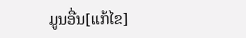ມູນອື່ນ[ແກ້ໄຂ]